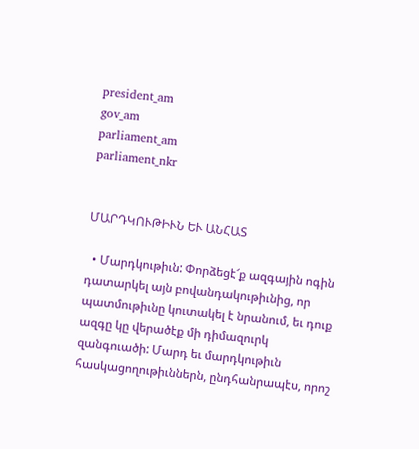president_am
gov_am
parliament_am
parliament_nkr


ՄԱՐԴԿՈՒԹԻՒՆ ԵՒ ԱՆՀԱՏ

  • Մարդկութիւն: Փորձեցէ՜ք ազգային ոգին դատարկել այն բովանդակութիւնից, որ պատմութիւնը կուտակել է նրանում, եւ դուք ազգը կը վերածէք մի դիմազուրկ զանգուածի: Մարդ եւ մարդկութիւն հասկացողութիւններն, ընդհանրապէս, որոշ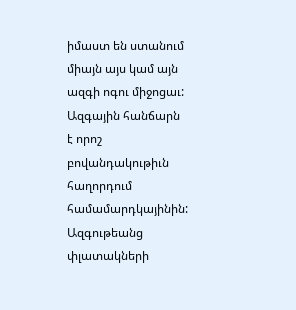իմաստ են ստանում միայն այս կամ այն ազգի ոգու միջոցաւ: Ազգային հանճարն է որոշ բովանդակութիւն հաղորդում համամարդկայինին: Ազգութեանց փլատակների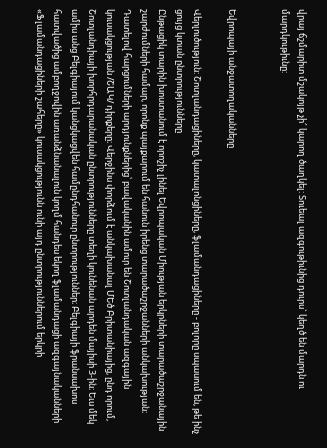վրայ ճշմարիտ մշակոյթ չի՜ կարող ծաղկել: Տուեալ ազգութիւնից դուրս` կեղծ են մարդն ու մարդկութիւնը:


Եվրոպայի անջատողականները

Վերլուծություն: Շոտլանդացիները, կատալոնցիները, ֆլամանդացիները - բոլորը սպասում են, թե ինչ ցույց կտան ընտրությունները
Ընթացիկ տարին խոստանում է որոշիչ լինել Եվրոպական Միության երկրների տարածաշրջանային շարժումների համար, որոնք պայքարում են հանուն իրենց տարածաշրջանների անկախության։ Դատելով հարցումների արդյունքներից՝ բավականին ամուր են Շոտլանդական ազգային կուսակցության /ՇԱԿ/ դիրքերը։ Վերջինս փորձում է անկախանալ ՄԵծ Բրիտանիայից, ընդ որում, Շոտլանդիայի խորհրդարանական ընտրությունները տեղի կունենան արդեն մայիսի 3-ին։ Եւս մեկ ամիս անց Բելգիայում կանցկացվեն համընդհանուր ընտրություններ։ Բելգիայի ֆրանսախոս հատվածից ամբողջովին առանձնանալուն կողմ հանդես եկող ֆլամանդացի ազգայնականների «Ֆլամանդացիների շահերը» կուսակցությունն ունի այդ ընտրություններում երկրի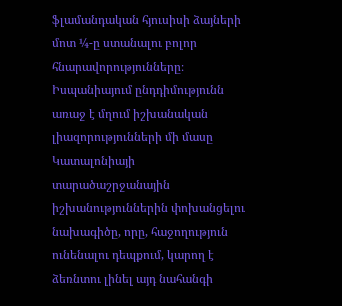ֆլամանդական հյուսիսի ձայների մոտ ¼-ը ստանալու բոլոր հնարավորությունները։ Իսպանիայում ընդդիմությունն առաջ է մղում իշխանական լիազորությունների մի մասը Կատալոնիայի տարածաշրջանային իշխանություններին փոխանցելու նախագիծը, որը, հաջողություն ունենալու դեպքում, կարող է ձեռնտու լինել այդ նահանգի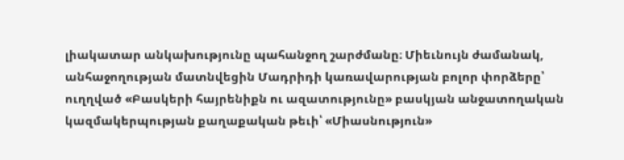լիակատար անկախությունը պահանջող շարժմանը։ Միեւնույն ժամանակ, անհաջողության մատնվեցին Մադրիդի կառավարության բոլոր փորձերը՝ ուղղված «Բասկերի հայրենիքն ու ազատությունը» բասկյան անջատողական կազմակերպության քաղաքական թեւի՝ «Միասնություն»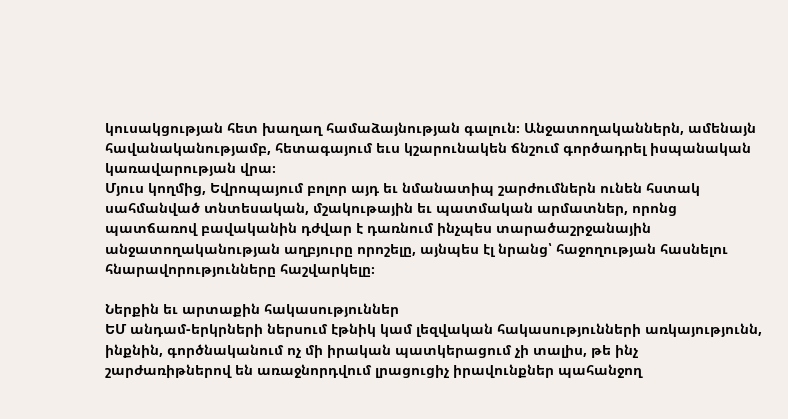կուսակցության հետ խաղաղ համաձայնության գալուն։ Անջատողականներն, ամենայն հավանականությամբ, հետագայում եւս կշարունակեն ճնշում գործադրել իսպանական կառավարության վրա։
Մյուս կողմից, Եվրոպայում բոլոր այդ եւ նմանատիպ շարժումներն ունեն հստակ սահմանված տնտեսական, մշակութային եւ պատմական արմատներ, որոնց պատճառով բավականին դժվար է դառնում ինչպես տարածաշրջանային անջատողականության աղբյուրը որոշելը, այնպես էլ նրանց՝ հաջողության հասնելու հնարավորությունները հաշվարկելը։

Ներքին եւ արտաքին հակասություններ
ԵՄ անդամ-երկրների ներսում էթնիկ կամ լեզվական հակասությունների առկայությունն, ինքնին, գործնականում ոչ մի իրական պատկերացում չի տալիս, թե ինչ շարժառիթներով են առաջնորդվում լրացուցիչ իրավունքներ պահանջող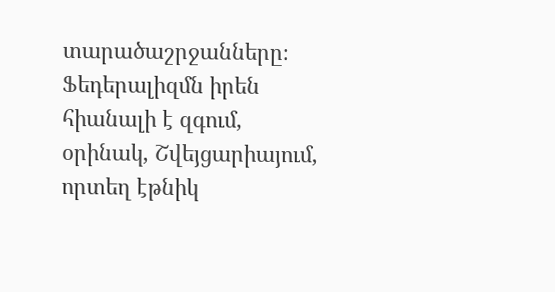տարածաշրջանները։ Ֆեդերալիզմն իրեն հիանալի է զգում, օրինակ, Շվեյցարիայում, որտեղ էթնիկ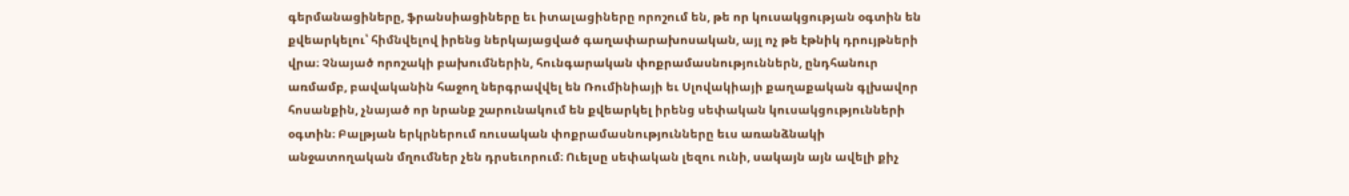գերմանացիները, ֆրանսիացիները եւ իտալացիները որոշում են, թե որ կուսակցության օգտին են քվեարկելու՝ հիմնվելով իրենց ներկայացված գաղափարախոսական, այլ ոչ թե էթնիկ դրույթների վրա։ Չնայած որոշակի բախումներին, հունգարական փոքրամասնություններն, ընդհանուր առմամբ, բավականին հաջող ներգրավվել են Ռումինիայի եւ Սլովակիայի քաղաքական գլխավոր հոսանքին, չնայած որ նրանք շարունակում են քվեարկել իրենց սեփական կուսակցությունների օգտին։ Բալթյան երկրներում ռուսական փոքրամասնությունները եւս առանձնակի անջատողական մղումներ չեն դրսեւորում։ Ուելսը սեփական լեզու ունի, սակայն այն ավելի քիչ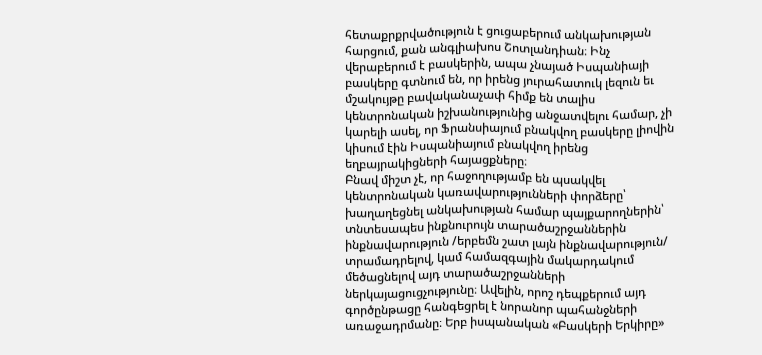հետաքրքրվածություն է ցուցաբերում անկախության հարցում, քան անգլիախոս Շոտլանդիան։ Ինչ վերաբերում է բասկերին, ապա չնայած Իսպանիայի բասկերը գտնում են, որ իրենց յուրահատուկ լեզուն եւ մշակույթը բավականաչափ հիմք են տալիս կենտրոնական իշխանությունից անջատվելու համար, չի կարելի ասել, որ Ֆրանսիայում բնակվող բասկերը լիովին կիսում էին Իսպանիայում բնակվող իրենց եղբայրակիցների հայացքները։
Բնավ միշտ չէ, որ հաջողությամբ են պսակվել կենտրոնական կառավարությունների փորձերը՝ խաղաղեցնել անկախության համար պայքարողներին՝ տնտեսապես ինքնուրույն տարածաշրջաններին ինքնավարություն /երբեմն շատ լայն ինքնավարություն/ տրամադրելով, կամ համազգային մակարդակում մեծացնելով այդ տարածաշրջանների ներկայացուցչությունը։ Ավելին, որոշ դեպքերում այդ գործընթացը հանգեցրել է նորանոր պահանջների առաջադրմանը։ Երբ իսպանական «Բասկերի Երկիրը»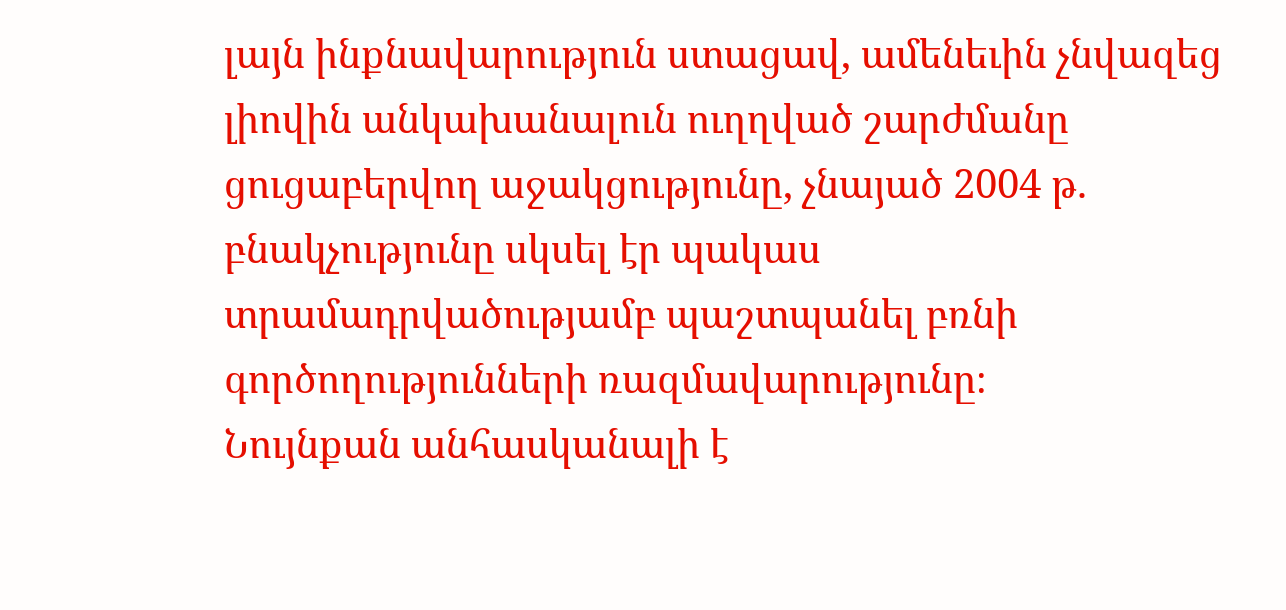լայն ինքնավարություն ստացավ, ամենեւին չնվազեց լիովին անկախանալուն ուղղված շարժմանը ցուցաբերվող աջակցությունը, չնայած 2004 թ. բնակչությունը սկսել էր պակաս տրամադրվածությամբ պաշտպանել բռնի գործողությունների ռազմավարությունը։
Նույնքան անհասկանալի է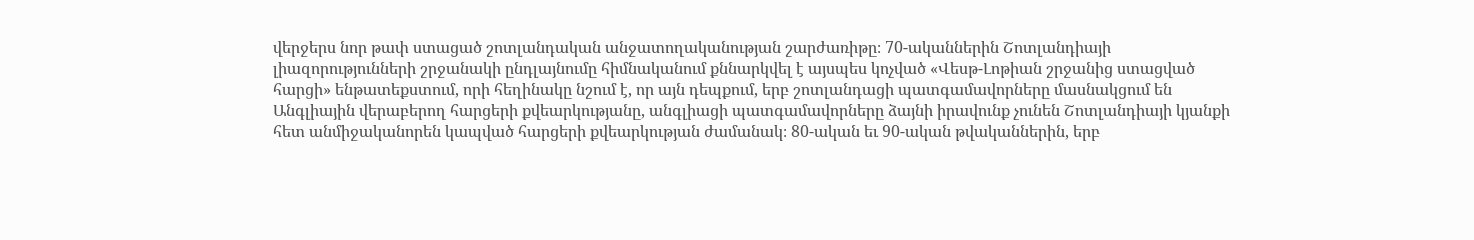վերջերս նոր թափ ստացած շոտլանդական անջատողականության շարժառիթը։ 70-ականներին Շոտլանդիայի լիազորությունների շրջանակի ընդլայնումը հիմնականում քննարկվել է այսպես կոչված «Վեսթ-Լոթիան շրջանից ստացված հարցի» ենթատեքստում, որի հեղինակը նշում է, որ այն դեպքում, երբ շոտլանդացի պատգամավորները մասնակցում են Անգլիային վերաբերող հարցերի քվեարկությանը, անգլիացի պատգամավորները ձայնի իրավունք չունեն Շոտլանդիայի կյանքի հետ անմիջականորեն կապված հարցերի քվեարկության ժամանակ։ 80-ական եւ 90-ական թվականներին, երբ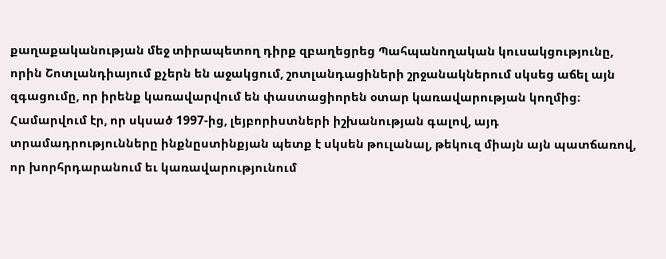քաղաքականության մեջ տիրապետող դիրք զբաղեցրեց Պահպանողական կուսակցությունը, որին Շոտլանդիայում քչերն են աջակցում, շոտլանդացիների շրջանակներում սկսեց աճել այն զգացումը, որ իրենք կառավարվում են փաստացիորեն օտար կառավարության կողմից։
Համարվում էր, որ սկսած 1997-ից, լեյբորիստների իշխանության գալով, այդ տրամադրությունները ինքնըստինքյան պետք է սկսեն թուլանալ, թեկուզ միայն այն պատճառով, որ խորհրդարանում եւ կառավարությունում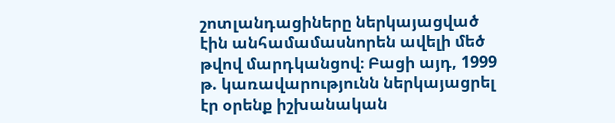շոտլանդացիները ներկայացված էին անհամամասնորեն ավելի մեծ թվով մարդկանցով։ Բացի այդ, 1999 թ. կառավարությունն ներկայացրել էր օրենք իշխանական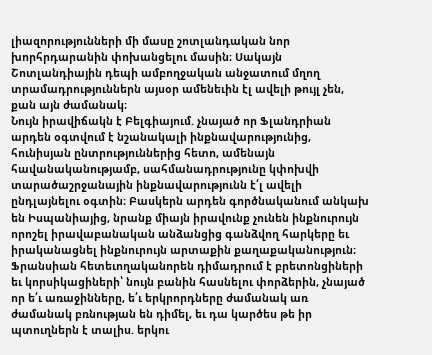լիազորությունների մի մասը շոտլանդական նոր խորհրդարանին փոխանցելու մասին։ Սակայն Շոտլանդիային դեպի ամբողջական անջատում մղող տրամադրություններն այսօր ամենեւին էլ ավելի թույլ չեն, քան այն ժամանակ։
Նույն իրավիճակն է Բելգիայում. չնայած որ Ֆլանդրիան արդեն օգտվում է նշանակալի ինքնավարությունից, հունիսյան ընտրություններից հետո, ամենայն հավանականությամբ, սահմանադրությունը կփոխվի տարածաշրջանային ինքնավարությունն է՛լ ավելի ընդլայնելու օգտին։ Բասկերն արդեն գործնականում անկախ են Իսպանիայից, նրանք միայն իրավունք չունեն ինքնուրույն որոշել իրավաբանական անձանցից գանձվող հարկերը եւ իրականացնել ինքնուրույն արտաքին քաղաքականություն։
Ֆրանսիան հետեւողականորեն դիմադրում է բրետոնցիների եւ կորսիկացիների՝ նույն բանին հասնելու փորձերին, չնայած որ ե՛ւ առաջինները, ե՛ւ երկրորդները ժամանակ առ ժամանակ բռնության են դիմել, եւ դա կարծես թե իր պտուղներն է տալիս. երկու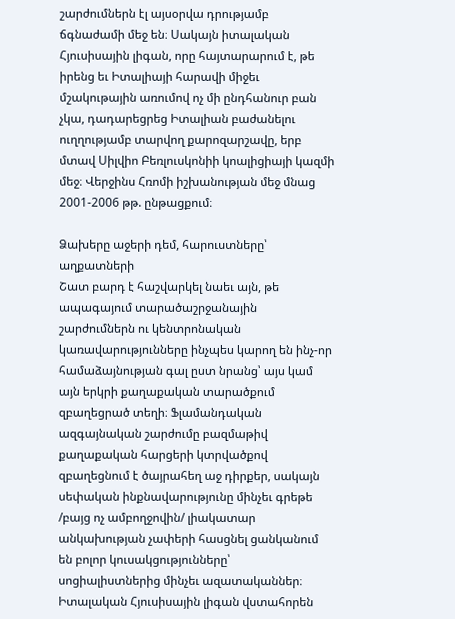շարժումներն էլ այսօրվա դրությամբ ճգնաժամի մեջ են։ Սակայն իտալական Հյուսիսային լիգան, որը հայտարարում է, թե իրենց եւ Իտալիայի հարավի միջեւ մշակութային առումով ոչ մի ընդհանուր բան չկա, դադարեցրեց Իտալիան բաժանելու ուղղությամբ տարվող քարոզարշավը, երբ մտավ Սիլվիո Բեռլուսկոնիի կոալիցիայի կազմի մեջ։ Վերջինս Հռոմի իշխանության մեջ մնաց 2001-2006 թթ. ընթացքում։

Ձախերը աջերի դեմ, հարուստները՝ աղքատների
Շատ բարդ է հաշվարկել նաեւ այն, թե ապագայում տարածաշրջանային շարժումներն ու կենտրոնական կառավարությունները ինչպես կարող են ինչ-որ համաձայնության գալ ըստ նրանց՝ այս կամ այն երկրի քաղաքական տարածքում զբաղեցրած տեղի։ Ֆլամանդական ազգայնական շարժումը բազմաթիվ քաղաքական հարցերի կտրվածքով զբաղեցնում է ծայրահեղ աջ դիրքեր, սակայն սեփական ինքնավարությունը մինչեւ գրեթե /բայց ոչ ամբողջովին/ լիակատար անկախության չափերի հասցնել ցանկանում են բոլոր կուսակցությունները՝ սոցիալիստներից մինչեւ ազատականներ։
Իտալական Հյուսիսային լիգան վստահորեն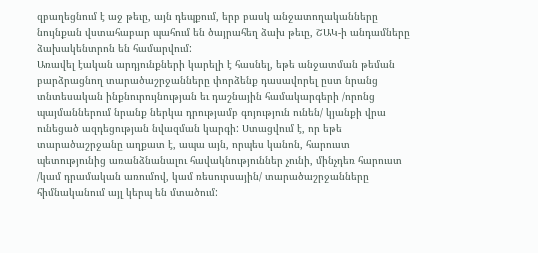զբաղեցնում է աջ թեւը, այն դեպքում, երբ բասկ անջատողականները նույնքան վստահաբար պահում են ծայրահեղ ձախ թեւը, ՇԱԿ-ի անդամները ձախակենտրոն են համարվում:
Առավել էական արդյունքների կարելի է հասնել, եթե անջատման թեման բարձրացնող տարածաշրջանները փորձենք դասավորել ըստ նրանց տնտեսական ինքնուրույնության եւ դաշնային համակարգերի /որոնց պայմաններում նրանք ներկա դրությամբ գոյություն ունեն/ կյանքի վրա ունեցած ազդեցության նվազման կարգի: Ստացվում է, որ եթե տարածաշրջանը աղքատ է, ապա այն, որպես կանոն, հարուստ պետությունից առանձնանալու հավակնություններ չունի, մինչդեռ հարուստ /կամ դրամական առումով, կամ ռեսուրսային/ տարածաշրջանները հիմնականում այլ կերպ են մտածում: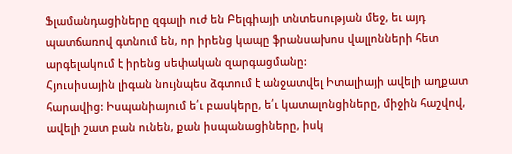Ֆլամանդացիները զգալի ուժ են Բելգիայի տնտեսության մեջ, եւ այդ պատճառով գտնում են, որ իրենց կապը ֆրանսախոս վալլոնների հետ արգելակում է իրենց սեփական զարգացմանը:
Հյուսիսային լիգան նույնպես ձգտում է անջատվել Իտալիայի ավելի աղքատ հարավից: Իսպանիայում ե՛ւ բասկերը, ե՛ւ կատալոնցիները, միջին հաշվով, ավելի շատ բան ունեն, քան իսպանացիները, իսկ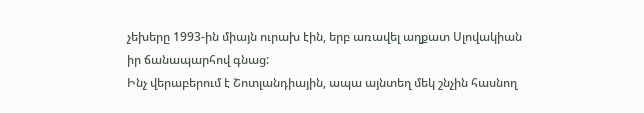չեխերը 1993-ին միայն ուրախ էին, երբ առավել աղքատ Սլովակիան իր ճանապարհով գնաց:
Ինչ վերաբերում է Շոտլանդիային, ապա այնտեղ մեկ շնչին հասնող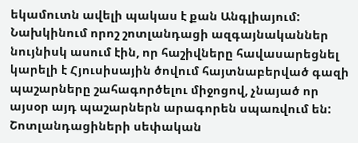եկամուտն ավելի պակաս է քան Անգլիայում: Նախկինում որոշ շոտլանդացի ազգայնականներ նույնիսկ ասում էին, որ հաշիվները հավասարեցնել կարելի է Հյուսիսային ծովում հայտնաբերված գազի պաշարները շահագործելու միջոցով, չնայած որ այսօր այդ պաշարներն արագորեն սպառվում են: Շոտլանդացիների սեփական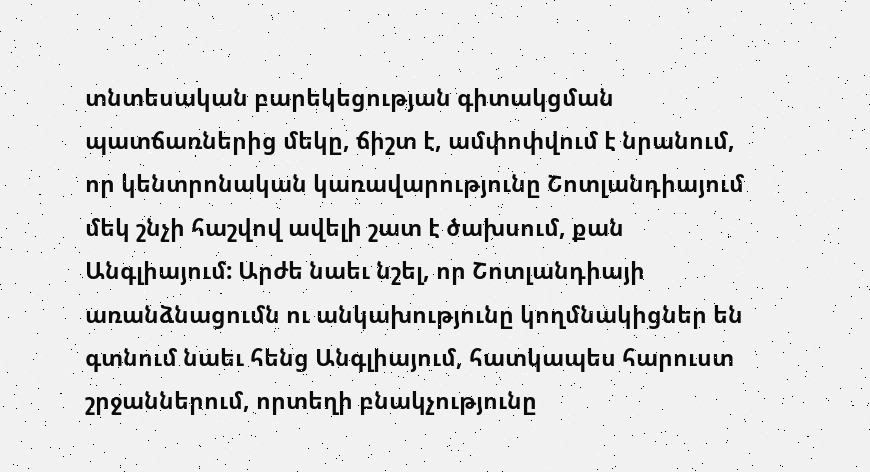տնտեսական բարեկեցության գիտակցման պատճառներից մեկը, ճիշտ է, ամփոփվում է նրանում, որ կենտրոնական կառավարությունը Շոտլանդիայում մեկ շնչի հաշվով ավելի շատ է ծախսում, քան Անգլիայում: Արժե նաեւ նշել, որ Շոտլանդիայի առանձնացումն ու անկախությունը կողմնակիցներ են գտնում նաեւ հենց Անգլիայում, հատկապես հարուստ շրջաններում, որտեղի բնակչությունը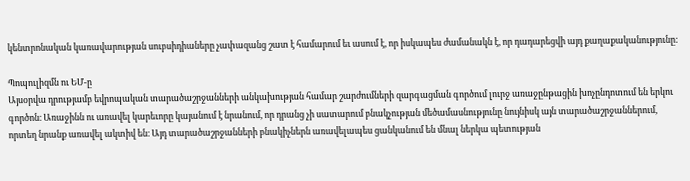կենտրոնական կառավարության սուբսիդիաները չափազանց շատ է համարում եւ ասում է, որ իսկապես ժամանակն է, որ դադարեցվի այդ քաղաքականությունը:

Պոպուլիզմն ու ԵՄ-ը
Այսօրվա դրությամբ եվրոպական տարածաշրջանների անկախության համար շարժումների զարգացման գործում լուրջ առաջընթացին խոչընդոտում են երկու գործոն։ Առաջինն ու առավել կարեւորը կայանում է նրանում, որ դրանց չի սատարում բնակչության մեծամասնությունը նույնիսկ այն տարածաշրջաններում, որտեղ նրանք առավել ակտիվ են։ Այդ տարածաշրջանների բնակիչներն առավելապես ցանկանում են մնալ ներկա պետության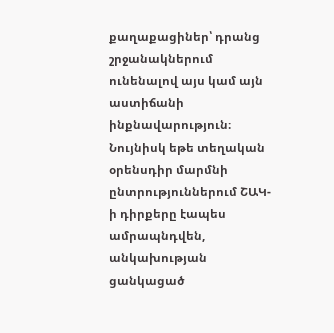քաղաքացիներ՝ դրանց շրջանակներում ունենալով այս կամ այն աստիճանի ինքնավարություն։ Նույնիսկ եթե տեղական օրենսդիր մարմնի ընտրություններում ՇԱԿ-ի դիրքերը էապես ամրապնդվեն, անկախության ցանկացած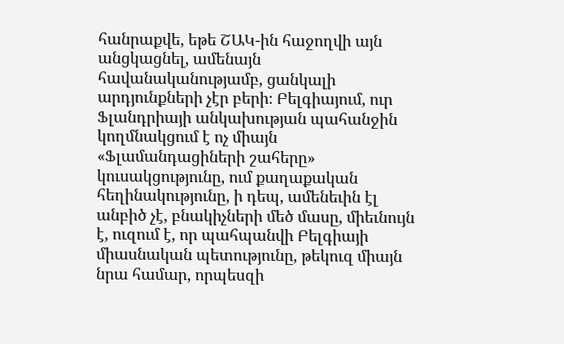հանրաքվե, եթե ՇԱԿ-ին հաջողվի այն անցկացնել, ամենայն հավանականությամբ, ցանկալի արդյունքների չէր բերի։ Բելգիայում, ուր Ֆլանդրիայի անկախության պահանջին կողմնակցում է ոչ միայն «Ֆլամանդացիների շահերը» կուսակցությունը, ում քաղաքական հեղինակությունը, ի դեպ, ամենեւին էլ անբիծ չէ, բնակիչների մեծ մասը, միեւնույն է, ուզում է, որ պահպանվի Բելգիայի միասնական պետությունը, թեկուզ միայն նրա համար, որպեսզի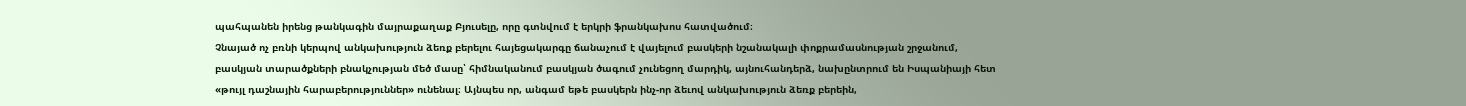պահպանեն իրենց թանկագին մայրաքաղաք Բյուսելը, որը գտնվում է երկրի ֆրանկախոս հատվածում։
Չնայած ոչ բռնի կերպով անկախություն ձեռք բերելու հայեցակարգը ճանաչում է վայելում բասկերի նշանակալի փոքրամասնության շրջանում, բասկյան տարածքների բնակչության մեծ մասը՝ հիմնականում բասկյան ծագում չունեցող մարդիկ, այնուհանդերձ, նախընտրում են Իսպանիայի հետ «թույլ դաշնային հարաբերություններ» ունենալ։ Այնպես որ, անգամ եթե բասկերն ինչ-որ ձեւով անկախություն ձեռք բերեին,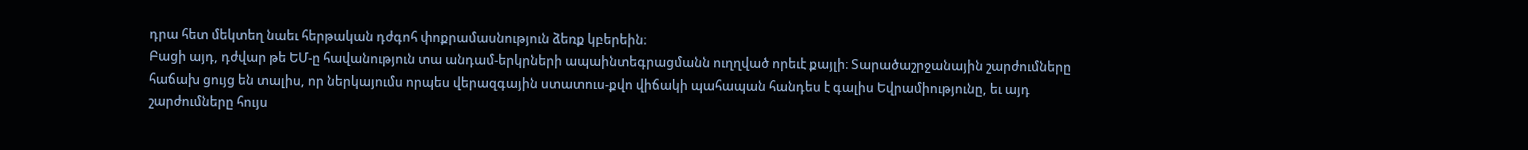դրա հետ մեկտեղ նաեւ հերթական դժգոհ փոքրամասնություն ձեռք կբերեին։
Բացի այդ, դժվար թե ԵՄ-ը հավանություն տա անդամ-երկրների ապաինտեգրացմանն ուղղված որեւէ քայլի։ Տարածաշրջանային շարժումները հաճախ ցույց են տալիս, որ ներկայումս որպես վերազգային ստատուս-քվո վիճակի պահապան հանդես է գալիս Եվրամիությունը, եւ այդ շարժումները հույս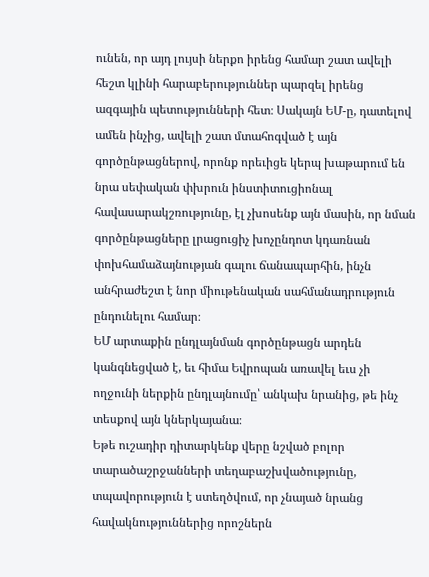ունեն, որ այդ լույսի ներքո իրենց համար շատ ավելի հեշտ կլինի հարաբերություններ պարզել իրենց ազգային պետությունների հետ։ Սակայն ԵՄ-ը, դատելով ամեն ինչից, ավելի շատ մտահոգված է այն գործընթացներով, որոնք որեւիցե կերպ խաթարում են նրա սեփական փխրուն ինստիտուցիոնալ հավասարակշռությունը, էլ չխոսենք այն մասին, որ նման գործընթացները լրացուցիչ խոչընդոտ կդառնան փոխհամաձայնության գալու ճանապարհին, ինչն անհրաժեշտ է նոր միութենական սահմանադրություն ընդունելու համար։
ԵՄ արտաքին ընդլայնման գործընթացն արդեն կանգնեցված է, եւ հիմա Եվրոպան առավել եւս չի ողջունի ներքին ընդլայնումը՝ անկախ նրանից, թե ինչ տեսքով այն կներկայանա։
Եթե ուշադիր դիտարկենք վերը նշված բոլոր տարածաշրջանների տեղաբաշխվածությունը, տպավորություն է ստեղծվում, որ չնայած նրանց հավակնություններից որոշներն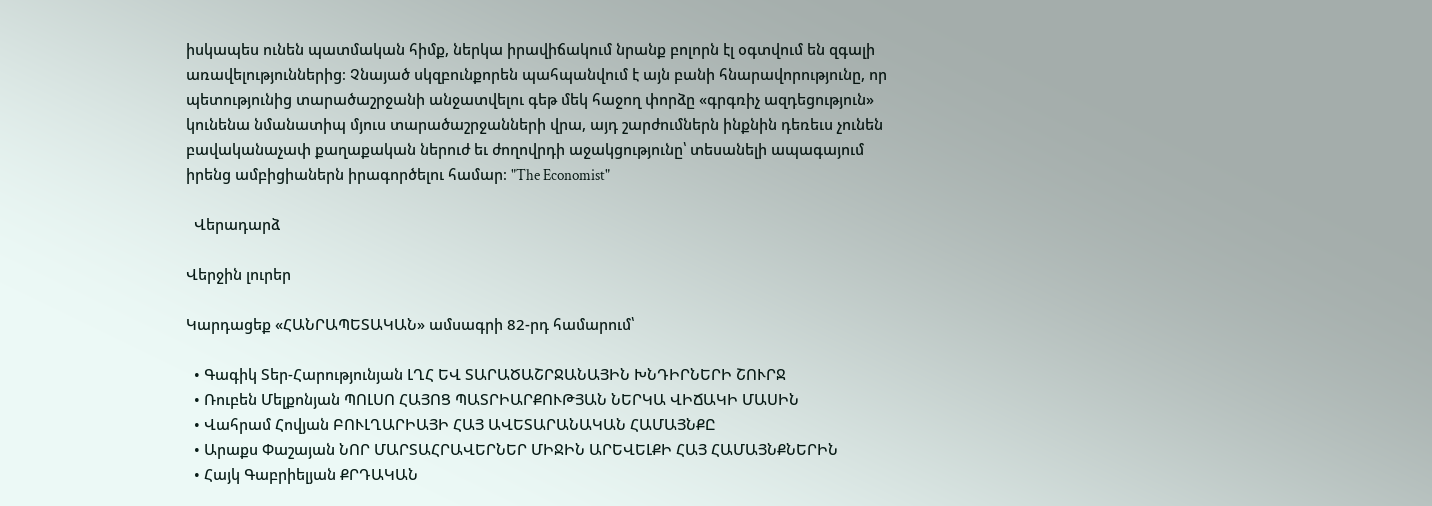իսկապես ունեն պատմական հիմք, ներկա իրավիճակում նրանք բոլորն էլ օգտվում են զգալի առավելություններից։ Չնայած սկզբունքորեն պահպանվում է այն բանի հնարավորությունը, որ պետությունից տարածաշրջանի անջատվելու գեթ մեկ հաջող փորձը «գրգռիչ ազդեցություն» կունենա նմանատիպ մյուս տարածաշրջանների վրա, այդ շարժումներն ինքնին դեռեւս չունեն բավականաչափ քաղաքական ներուժ եւ ժողովրդի աջակցությունը՝ տեսանելի ապագայում իրենց ամբիցիաներն իրագործելու համար։ "The Economist"

  Վերադարձ

Վերջին լուրեր

Կարդացեք «ՀԱՆՐԱՊԵՏԱԿԱՆ» ամսագրի 82-րդ համարում՝

  • Գագիկ Տեր-Հարությունյան ԼՂՀ ԵՎ ՏԱՐԱԾԱՇՐՋԱՆԱՅԻՆ ԽՆԴԻՐՆԵՐԻ ՇՈՒՐՋ
  • Ռուբեն Մելքոնյան ՊՈԼՍՈ ՀԱՅՈՑ ՊԱՏՐԻԱՐՔՈՒԹՅԱՆ ՆԵՐԿԱ ՎԻՃԱԿԻ ՄԱՍԻՆ
  • Վահրամ Հովյան ԲՈՒԼՂԱՐԻԱՅԻ ՀԱՅ ԱՎԵՏԱՐԱՆԱԿԱՆ ՀԱՄԱՅՆՔԸ
  • Արաքս Փաշայան ՆՈՐ ՄԱՐՏԱՀՐԱՎԵՐՆԵՐ ՄԻՋԻՆ ԱՐԵՎԵԼՔԻ ՀԱՅ ՀԱՄԱՅՆՔՆԵՐԻՆ
  • Հայկ Գաբրիելյան ՔՐԴԱԿԱՆ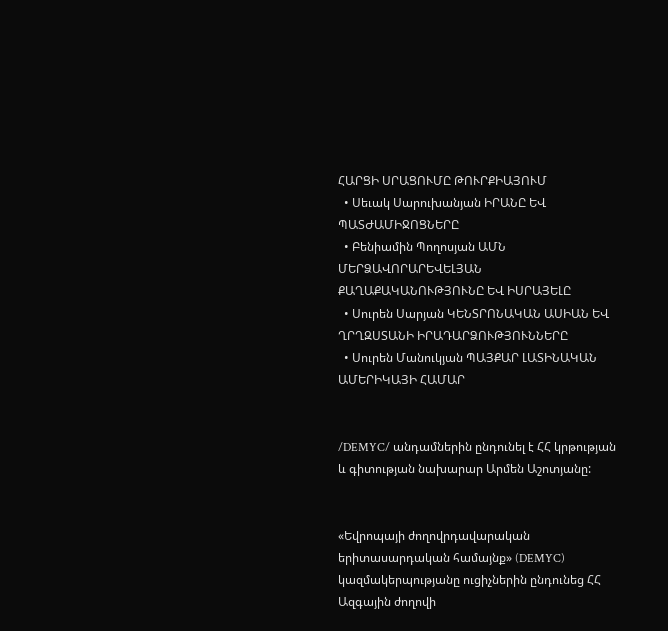ՀԱՐՑԻ ՍՐԱՑՈՒՄԸ ԹՈՒՐՔԻԱՅՈՒՄ
  • Սեւակ Սարուխանյան ԻՐԱՆԸ ԵՎ ՊԱՏԺԱՄԻՋՈՑՆԵՐԸ
  • Բենիամին Պողոսյան ԱՄՆ ՄԵՐՁԱՎՈՐԱՐԵՎԵԼՅԱՆ ՔԱՂԱՔԱԿԱՆՈՒԹՅՈՒՆԸ ԵՎ ԻՍՐԱՅԵԼԸ
  • Սուրեն Սարյան ԿԵՆՏՐՈՆԱԿԱՆ ԱՍԻԱՆ ԵՎ ՂՐՂԶՍՏԱՆԻ ԻՐԱԴԱՐՁՈՒԹՅՈՒՆՆԵՐԸ
  • Սուրեն Մանուկյան ՊԱՅՔԱՐ ԼԱՏԻՆԱԿԱՆ ԱՄԵՐԻԿԱՅԻ ՀԱՄԱՐ


/DEMYC/ անդամներին ընդունել է ՀՀ կրթության և գիտության նախարար Արմեն Աշոտյանը:


«Եվրոպայի ժողովրդավարական երիտասարդական համայնք» (DEMYC) կազմակերպությանը ուցիչներին ընդունեց ՀՀ Ազգային ժողովի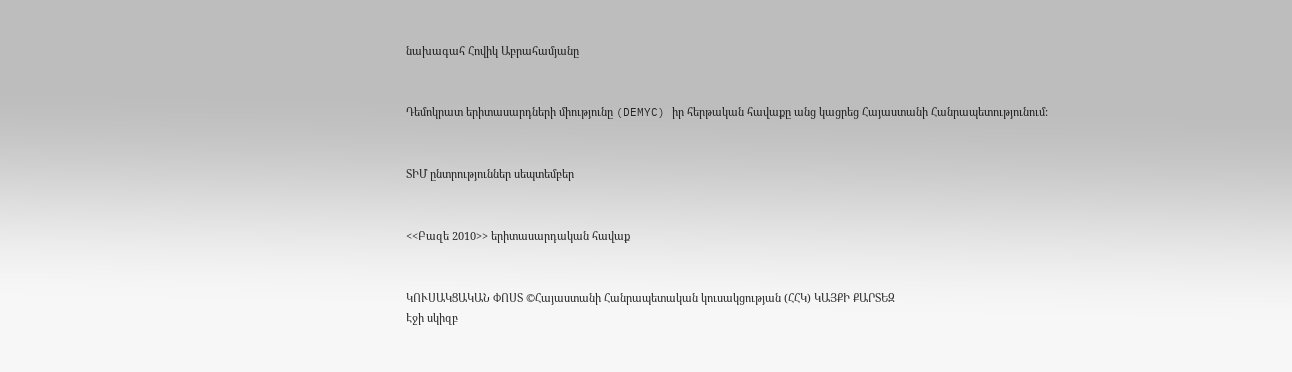նախագահ Հովիկ Աբրահամյանը


Դեմոկրատ երիտասարդների միությունը (DEMYC) իր հերթական հավաքը անց կացրեց Հայաստանի Հանրապետությունում:


ՏԻՄ ընտրություններ սեպտեմբեր


<<Բազե 2010>> երիտասարդական հավաք


ԿՈՒՍԱԿՑԱԿԱՆ ՓՈՍՏ ©Հայաստանի Հանրապետական կուսակցության (ՀՀԿ) ԿԱՅՔԻ ՔԱՐՏԵԶ
Էջի սկիզբ